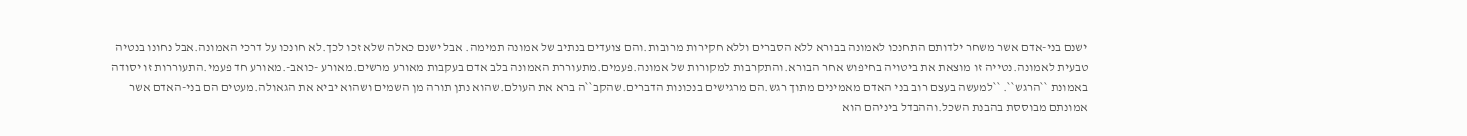ישנם בני-אדם אשר משחר ילדותם התחנכו לאמונה בבורא ללא הסברים וללא חקירות מרובות.והם צועדים בנתיב של אמונה תמימה. אבל ישנם כאלה שלא זכו לכך.לא חונכו על דרכי האמונה.אבל נחונו בנטיה טבעית לאמונה.נטייה זו מוצאת את ביטויה בחיפוש אחר הבורא.והתקרבות למקורות של אמונה.פעמים.מתעוררת האמונה בלב אדם בעקבות מאורע מרשים.מאורע -כואב-.מאורע חד פעמי.התעוררות זו יסודה באמונת ``הרגש``. ``למעשה בעצם רוב בני האדם מאמינים מתוך רגש.הם מרגישים בנכונות הדברים.שהקב``ה ברא את העולם.שהוא נתן תורה מן השמים ושהוא יביא את הגאולה.מעטים הם בני-האדם אשר אמונתם מבוססת בהבנת השכל.וההבדל ביניהם הוא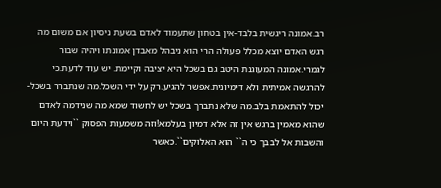רב.אמונה ריגשית בלבד-אין בטחון שתעמוד לאדם בשעת ניסיון אם משום מה רגש האדם יוצא מכלל פעולה הרי הוא ניבהל מאבדן אמונתו ויהיה שבור לגמרי.אמונה המעוגנת היטב גם בשכל היא יציבה וקיימת. יש עוד לדעת.כי להרגשה אמיתית ולא דימיונית.אפשר להגיע.רק על ידי השכל.מה שנתברר בשכל-יכול להתאמת בלב.מה שלא נתברך בשכל יש לחשוד שמא מה שנידמה לאדם שהוא מאמין ברגש אין זה אלא דמיון בעלמא!וזה משמעות הפסוק ``וידעת היום והשבות אל לבבך כי ה`` הוא האלוקים``.כאשר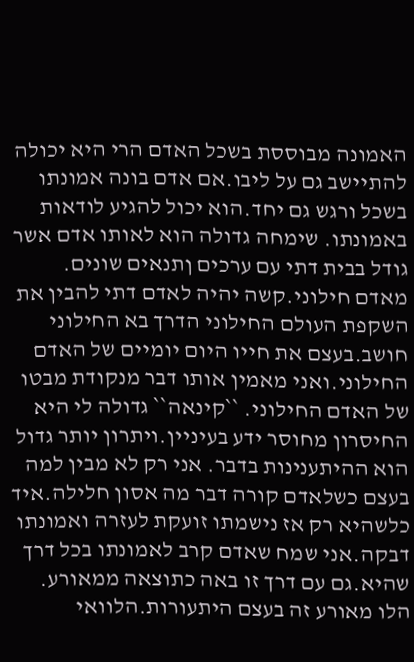האמונה מבוססת בשכל האדם הרי היא יכולה להתיישב גם על ליבו.אם אדם בונה אמונתו בשכל ורגש גם יחד.הוא יכול להגיע לודאות באמונתו. שימחה גדולה הוא לאותו אדם אשר גודל בבית דתי עם ערכים ןתנאים שונים. מאדם חילוני.קשה יהיה לאדם דתי להבין את השקפת העולם החילוני הדרך בא החילוני חושב.בעצם את חייו היום יומיים של האדם החילוני.ואני מאמין אותו דבר מנקודת מבטו של האדם החילוני. ``קינאה`` גדולה לי היא החיסרון מחוסר ידע בעיניין.ויתרון יותר גדול הוא ההיתענינות בדבר. אני רק לא מבין למה בעצם כשלאדם קורה דבר מה אסון חלילה.איד כלשהיא רק אז נישמתו זועקת לעזרה ואמונתו דבקה.אני שמח שאדם קרב לאמונתו בכל דרך שהיא.גם עם דרך זו באה כתוצאה ממאורע. הלו מאורע זה בעצם היתעורות.הלוואי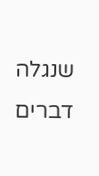שנגלה דברים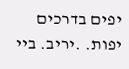יפים בדרכים יפות. .יריב. ביי